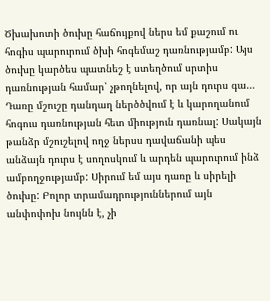Ծխախոտի ծուխը հաճույքով ներս եմ քաշում ու հոգիս պարուրում ծխի հոգեմաշ դառնությամբ: Այս ծուխը կարծես պատնեշ է ստեղծում սրտիս դառնության համար՝ չթողնելով, որ այն դուրս գա… Դառը մշուշը դանդաղ ներծծվում է և կարողանում հոգուս դառնության հետ միություն դառնալ: Սակայն թանձր մշուշելով ողջ ներսս դավաճանի պես անձայն դուրս է սողոսկում և արդեն պարուրում ինձ ամբողջությամբ: Սիրում եմ այս դառը և սիրելի ծուխը: Բոլոր տրամադրություններում այն անփոփոխ նույնն է, չի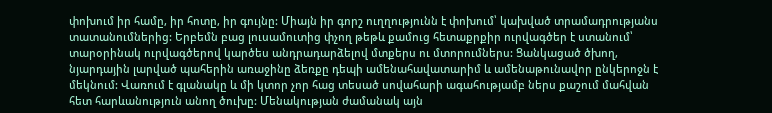փոխում իր համը, իր հոտը, իր գույնը: Միայն իր գորշ ուղղությունն է փոխում՝ կախված տրամադրությանս տատանումներից: Երբեմն բաց լուսամուտից փչող թեթև քամուց հետաքրքիր ուրվագծեր է ստանում՝ տարօրինակ ուրվագծերով կարծես անդրադարձելով մտքերս ու մտորումներս: Ցանկացած ծխող, նյարդային լարված պահերին առաջինը ձեռքը դեպի ամենահավատարիմ և ամենաթունավոր ընկերոջն է մեկնում: Վառում է գլանակը և մի կտոր չոր հաց տեսած սովահարի ագահությամբ ներս քաշում մահվան հետ հարևանություն անող ծուխը: Մենակության ժամանակ այն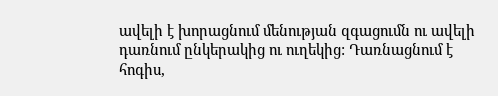ավելի է խորացնում մենության զգացումն ու ավելի դառնում ընկերակից ու ուղեկից: Դառնացնում է հոգիս,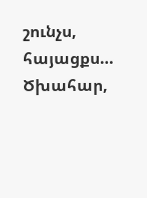շունչս, հայացքս… Ծխահար,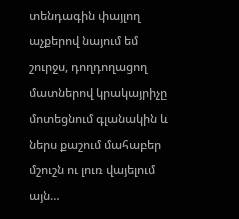տենդագին փայլող աչքերով նայում եմ շուրջս, դողդողացող մատներով կրակայրիչը մոտեցնում գլանակին և ներս քաշում մահաբեր մշուշն ու լուռ վայելում այն…